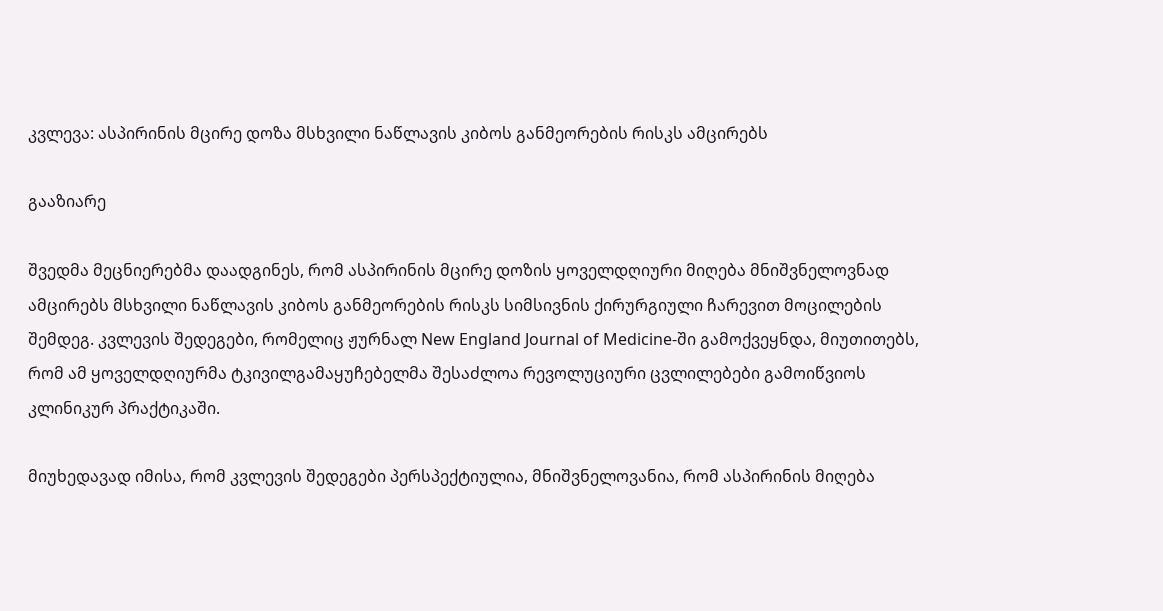კვლევა: ასპირინის მცირე დოზა მსხვილი ნაწლავის კიბოს განმეორების რისკს ამცირებს

გააზიარე

შვედმა მეცნიერებმა დაადგინეს, რომ ასპირინის მცირე დოზის ყოველდღიური მიღება მნიშვნელოვნად ამცირებს მსხვილი ნაწლავის კიბოს განმეორების რისკს სიმსივნის ქირურგიული ჩარევით მოცილების შემდეგ. კვლევის შედეგები, რომელიც ჟურნალ New England Journal of Medicine-ში გამოქვეყნდა, მიუთითებს, რომ ამ ყოველდღიურმა ტკივილგამაყუჩებელმა შესაძლოა რევოლუციური ცვლილებები გამოიწვიოს კლინიკურ პრაქტიკაში.

მიუხედავად იმისა, რომ კვლევის შედეგები პერსპექტიულია, მნიშვნელოვანია, რომ ასპირინის მიღება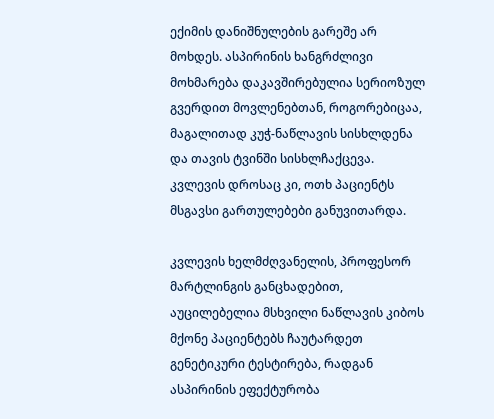ექიმის დანიშნულების გარეშე არ მოხდეს. ასპირინის ხანგრძლივი მოხმარება დაკავშირებულია სერიოზულ გვერდით მოვლენებთან, როგორებიცაა, მაგალითად კუჭ-ნაწლავის სისხლდენა და თავის ტვინში სისხლჩაქცევა. კვლევის დროსაც კი, ოთხ პაციენტს მსგავსი გართულებები განუვითარდა.

კვლევის ხელმძღვანელის, პროფესორ მარტლინგის განცხადებით, აუცილებელია მსხვილი ნაწლავის კიბოს მქონე პაციენტებს ჩაუტარდეთ გენეტიკური ტესტირება, რადგან ასპირინის ეფექტურობა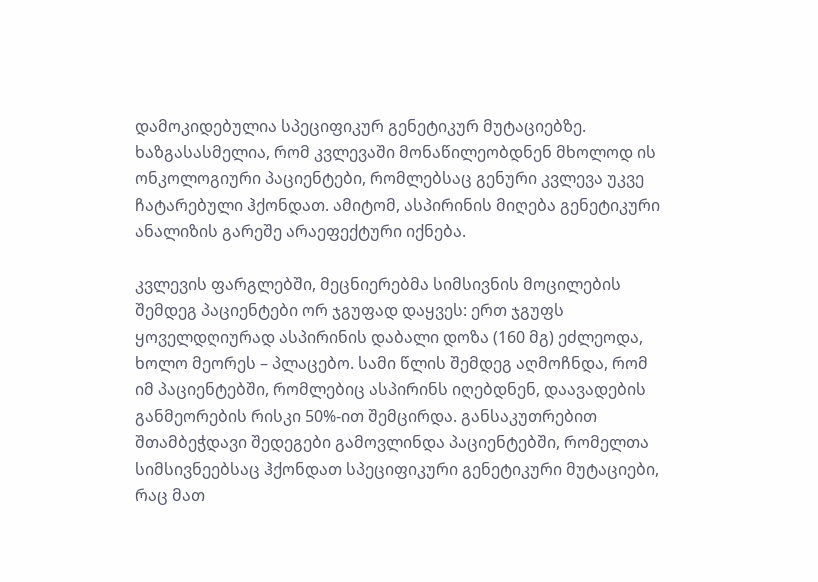დამოკიდებულია სპეციფიკურ გენეტიკურ მუტაციებზე. ხაზგასასმელია, რომ კვლევაში მონაწილეობდნენ მხოლოდ ის ონკოლოგიური პაციენტები, რომლებსაც გენური კვლევა უკვე ჩატარებული ჰქონდათ. ამიტომ, ასპირინის მიღება გენეტიკური ანალიზის გარეშე არაეფექტური იქნება.

კვლევის ფარგლებში, მეცნიერებმა სიმსივნის მოცილების შემდეგ პაციენტები ორ ჯგუფად დაყვეს: ერთ ჯგუფს ყოველდღიურად ასპირინის დაბალი დოზა (160 მგ) ეძლეოდა, ხოლო მეორეს – პლაცებო. სამი წლის შემდეგ აღმოჩნდა, რომ იმ პაციენტებში, რომლებიც ასპირინს იღებდნენ, დაავადების განმეორების რისკი 50%-ით შემცირდა. განსაკუთრებით შთამბეჭდავი შედეგები გამოვლინდა პაციენტებში, რომელთა სიმსივნეებსაც ჰქონდათ სპეციფიკური გენეტიკური მუტაციები, რაც მათ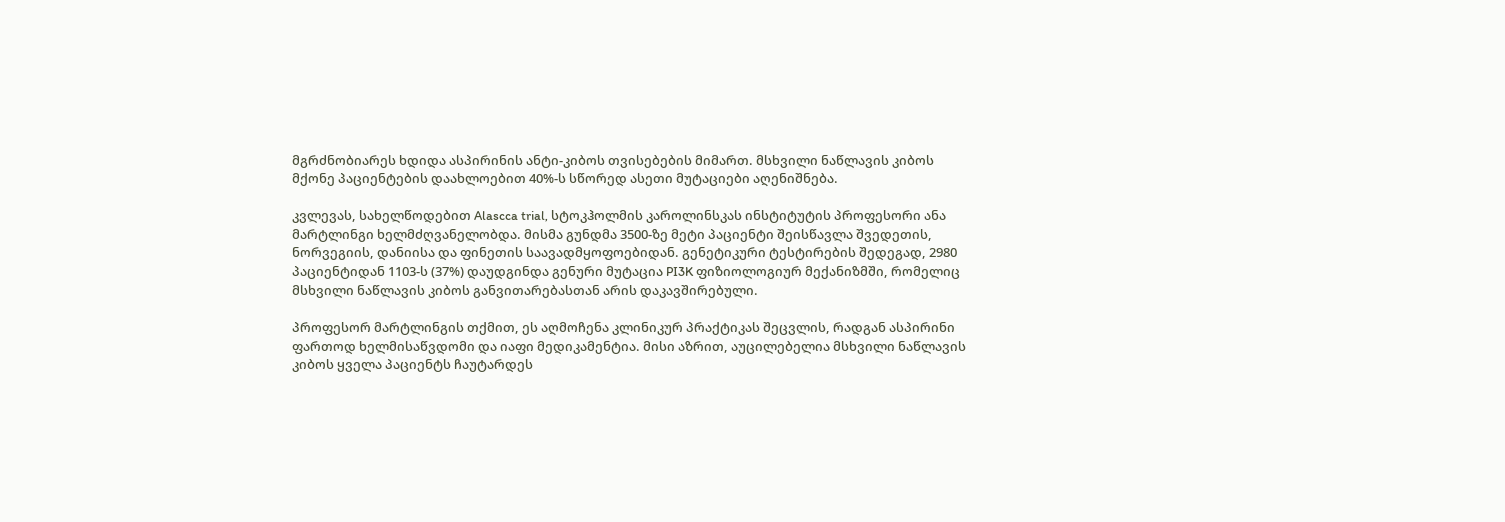მგრძნობიარეს ხდიდა ასპირინის ანტი-კიბოს თვისებების მიმართ. მსხვილი ნაწლავის კიბოს მქონე პაციენტების დაახლოებით 40%-ს სწორედ ასეთი მუტაციები აღენიშნება.

კვლევას, სახელწოდებით Alascca trial, სტოკჰოლმის კაროლინსკას ინსტიტუტის პროფესორი ანა მარტლინგი ხელმძღვანელობდა. მისმა გუნდმა 3500-ზე მეტი პაციენტი შეისწავლა შვედეთის, ნორვეგიის, დანიისა და ფინეთის საავადმყოფოებიდან. გენეტიკური ტესტირების შედეგად, 2980 პაციენტიდან 1103-ს (37%) დაუდგინდა გენური მუტაცია PI3K ფიზიოლოგიურ მექანიზმში, რომელიც მსხვილი ნაწლავის კიბოს განვითარებასთან არის დაკავშირებული.

პროფესორ მარტლინგის თქმით, ეს აღმოჩენა კლინიკურ პრაქტიკას შეცვლის, რადგან ასპირინი ფართოდ ხელმისაწვდომი და იაფი მედიკამენტია. მისი აზრით, აუცილებელია მსხვილი ნაწლავის კიბოს ყველა პაციენტს ჩაუტარდეს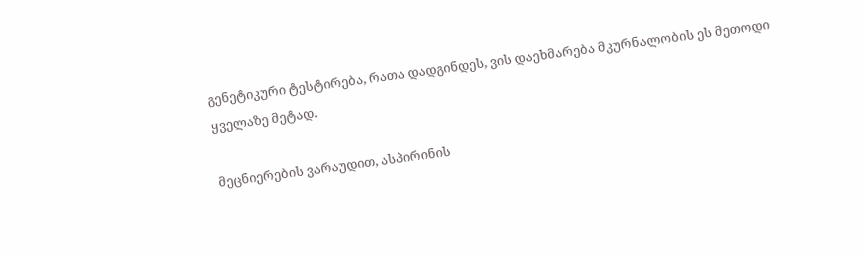გენეტიკური ტესტირება, რათა დადგინდეს, ვის დაეხმარება მკურნალობის ეს მეთოდი ყველაზე მეტად.

მეცნიერების ვარაუდით, ასპირინის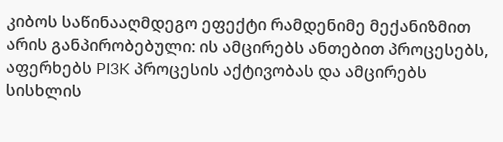კიბოს საწინააღმდეგო ეფექტი რამდენიმე მექანიზმით არის განპირობებული: ის ამცირებს ანთებით პროცესებს, აფერხებს PI3K პროცესის აქტივობას და ამცირებს სისხლის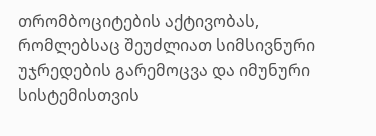თრომბოციტების აქტივობას, რომლებსაც შეუძლიათ სიმსივნური უჯრედების გარემოცვა და იმუნური სისტემისთვის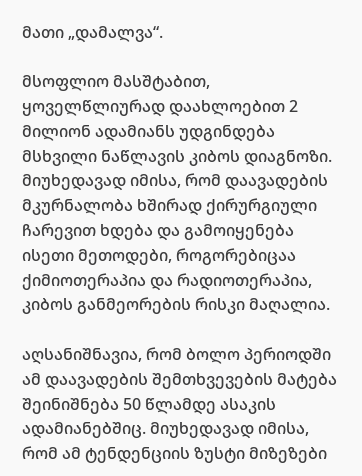მათი „დამალვა“.

მსოფლიო მასშტაბით, ყოველწლიურად დაახლოებით 2 მილიონ ადამიანს უდგინდება მსხვილი ნაწლავის კიბოს დიაგნოზი. მიუხედავად იმისა, რომ დაავადების მკურნალობა ხშირად ქირურგიული ჩარევით ხდება და გამოიყენება ისეთი მეთოდები, როგორებიცაა ქიმიოთერაპია და რადიოთერაპია, კიბოს განმეორების რისკი მაღალია.

აღსანიშნავია, რომ ბოლო პერიოდში ამ დაავადების შემთხვევების მატება შეინიშნება 50 წლამდე ასაკის ადამიანებშიც. მიუხედავად იმისა, რომ ამ ტენდენციის ზუსტი მიზეზები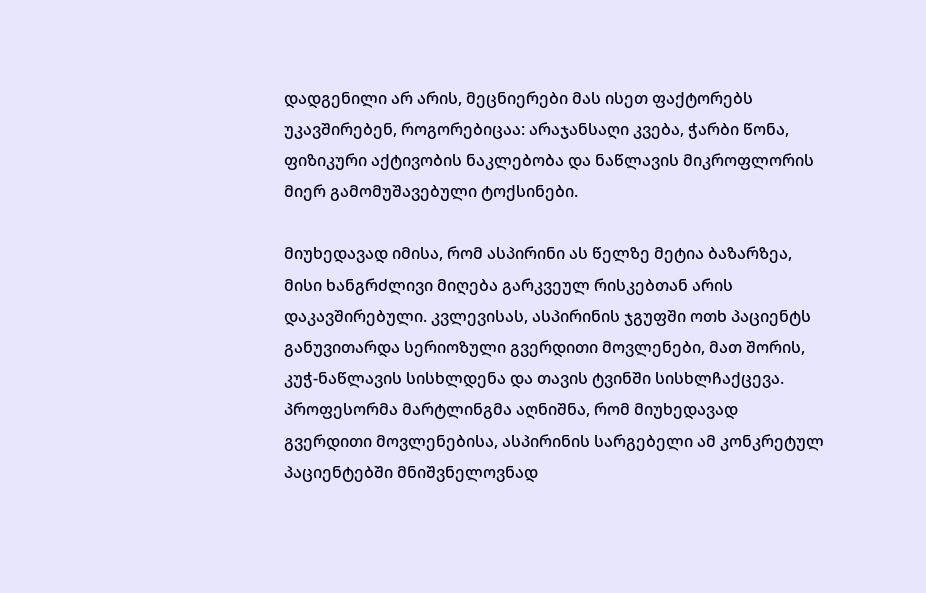დადგენილი არ არის, მეცნიერები მას ისეთ ფაქტორებს უკავშირებენ, როგორებიცაა: არაჯანსაღი კვება, ჭარბი წონა, ფიზიკური აქტივობის ნაკლებობა და ნაწლავის მიკროფლორის მიერ გამომუშავებული ტოქსინები.

მიუხედავად იმისა, რომ ასპირინი ას წელზე მეტია ბაზარზეა, მისი ხანგრძლივი მიღება გარკვეულ რისკებთან არის დაკავშირებული. კვლევისას, ასპირინის ჯგუფში ოთხ პაციენტს განუვითარდა სერიოზული გვერდითი მოვლენები, მათ შორის, კუჭ-ნაწლავის სისხლდენა და თავის ტვინში სისხლჩაქცევა. პროფესორმა მარტლინგმა აღნიშნა, რომ მიუხედავად გვერდითი მოვლენებისა, ასპირინის სარგებელი ამ კონკრეტულ პაციენტებში მნიშვნელოვნად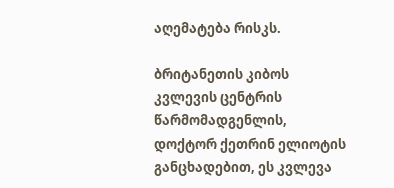აღემატება რისკს.

ბრიტანეთის კიბოს კვლევის ცენტრის წარმომადგენლის, დოქტორ ქეთრინ ელიოტის განცხადებით, ეს კვლევა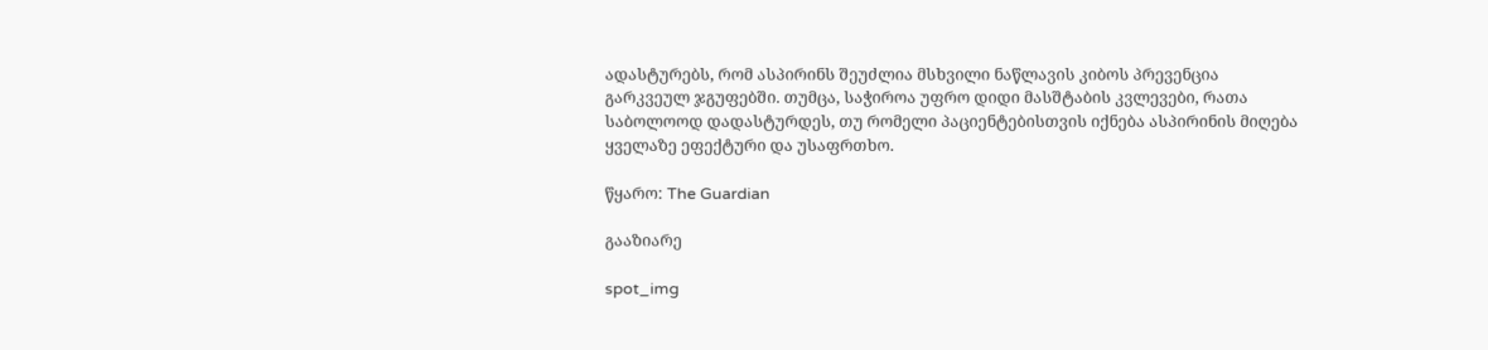ადასტურებს, რომ ასპირინს შეუძლია მსხვილი ნაწლავის კიბოს პრევენცია გარკვეულ ჯგუფებში. თუმცა, საჭიროა უფრო დიდი მასშტაბის კვლევები, რათა საბოლოოდ დადასტურდეს, თუ რომელი პაციენტებისთვის იქნება ასპირინის მიღება ყველაზე ეფექტური და უსაფრთხო.

წყარო: The Guardian

გააზიარე

spot_img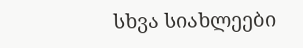სხვა სიახლეები